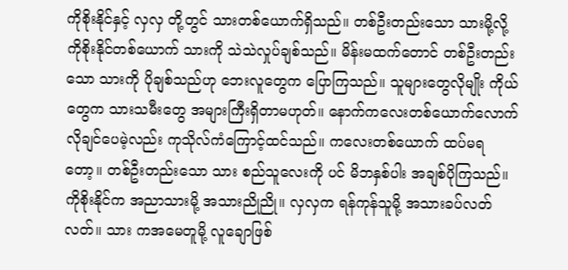ကိုစိုးနိုင်နှင့် လှလှ တို့တွင် သားတစ်ယောက်ရှိသည်။ တစ်ဦးတည်းသော သားမို့လို့ ကိုစိုးနိုင်တစ်ယောက် သားကို သဲသဲလှုပ်ချစ်သည်။ မိန်းမထက်တောင် တစ်ဦးတည်းသော သားကို ပိုချစ်သည်ဟု ဘေးလူတွေက ပြောကြသည်။ သူများတွေလိုမျိုး ကိုယ်တွေက သားသမီးတွေ အများကြီးရှိတာမဟုတ်။ နောက်ကလေးတစ်ယောက်လောက်လိုချင်ပေမဲ့လည်း ကုသိုလ်ကံကြောင့်ထင်သည်။ ကလေးတစ်ယောက် ထပ်မရတော့။ တစ်ဦးတည်းသော သား စည်သူလေးကို ပင် မိဘနှစ်ပါး အချစ်ပိုကြသည်။ ကိုစိုးနိုင်က အညာသားမို့ အသားညိုညို။ လှလှက ရန်ကုန်သူမို့ အသားခပ်လတ်လတ်။ သား ကအမေတူမို့ လူချောဖြစ်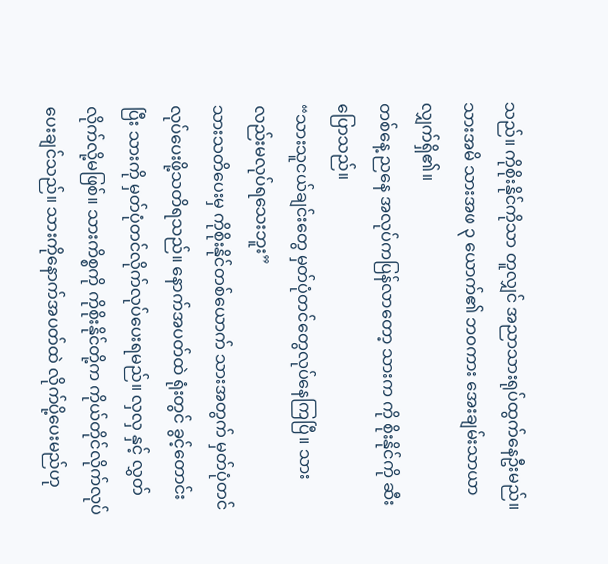သည်။ ကိုစိုးနိုင်ကိုသာ တူလျှင် အညာသားရုပ်ထွက်နေဦးမည်။ သားအမိ သားအဖ ၃ ယောက်၏ ဘဝကား အေးချမ်းသာယာလျှက်ရှိ၏။
တစ်နေ့ ညနေ အလုပ်ကပြန်လာတော့ သားက ကို စိုးနိုင်ကို ဆီးပြောသည်။
“သားသူငယ်ချင်းတွေ မှတ်ပုံတင်တွေလုပ်နေကြပြီ။ သားလည်းမလုပ်ရသေးဘူး”
သားသတိပေးမှ ကိုစိုးနိုင်တစ်ယောက် သားအတွက် မှတ်ပုံတင်လုပ်ပေးဖို့သတိရသည်။ နောက်အပတ်ထဲ ရုံးတွင် ခွင့်တောင်းပြီး သားကို မှတ်ပုံတင်လိုက်လုပ်ပေးရမည်။ လှလှ နှင့် လွှတ်လိုက်လို့မဖြစ်။ သားကိစ္စကို ကိုစိုးနိုင်တို့က ကိုယ်တိုင်လိုက်လုပ်ပေးချင်သည်။ သားကိုနောက်အပတ်ထဲ လိုက်ပို့ပေးမည်ဟု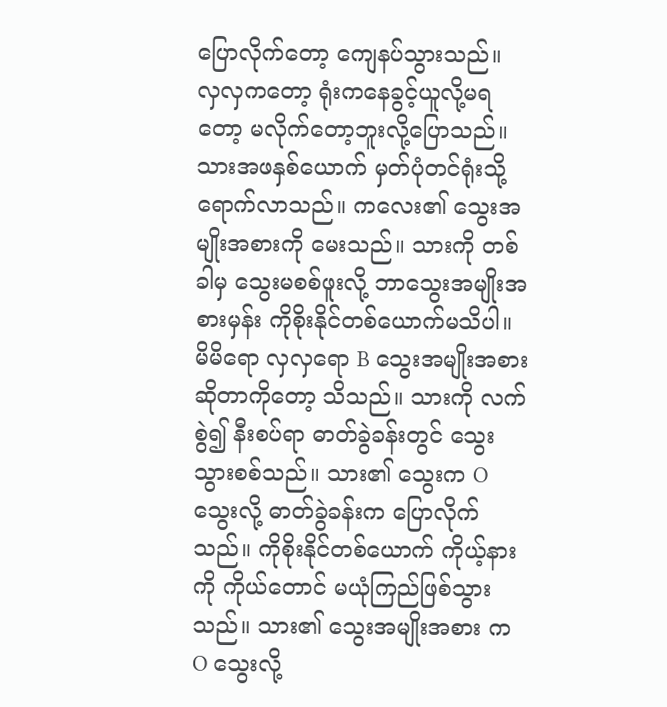ပြောလိုက်တော့ ကျေနပ်သွားသည်။
လှလှကတော့ ရုံးကနေခွင့်ယူလို့မရတော့ မလိုက်တော့ဘူးလို့ပြောသည်။ သားအဖနှစ်ယောက် မှတ်ပုံတင်ရုံးသို့ရောက်လာသည်။ ကလေး၏ သွေးအမျိုးအစားကို မေးသည်။ သားကို တစ်ခါမှ သွေးမစစ်ဖူးလို့ ဘာသွေးအမျိုးအစားမှန်း ကိုစိုးနိုင်တစ်ယောက်မသိပါ။ မိမိရော လှလှရော B သွေးအမျိုးအစားဆိုတာကိုတော့ သိသည်။ သားကို လက်စွဲ၍ နီးစပ်ရာ ဓာတ်ခွဲခန်းတွင် သွေးသွားစစ်သည်။ သား၏ သွေးက O သွေးလို့ ဓာတ်ခွဲခန်းက ပြောလိုက်သည်။ ကိုစိုးနိုင်တစ်ယောက် ကိုယ့်နားကို ကိုယ်တောင် မယုံကြည်ဖြစ်သွားသည်။ သား၏ သွေးအမျိုးအစား က O သွေးလို့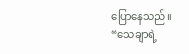ပြောနေသည်။
“သေချာရဲ့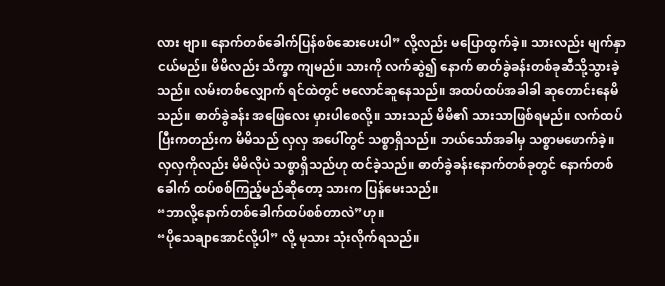လား ဗျာ။ နောက်တစ်ခေါက်ပြန်စစ်ဆေးပေးပါ” လို့လည်း မပြောထွက်ခဲ့။ သားလည်း မျက်နှာ ငယ်မည်။ မိမိလည်း သိက္ခာ ကျမည်။ သားကို လက်ဆွဲ၍ နောက် ဓာတ်ခွဲခန်းတစ်ခုဆီသို့သွားခဲ့သည်။ လမ်းတစ်လျှောက် ရင်ထဲတွင် ဗလောင်ဆူနေသည်။ အထပ်ထပ်အခါခါ ဆုတောင်းနေမိသည်။ ဓာတ်ခွဲခန်း အဖြေလေး မှားပါစေလို့။ သားသည် မိမိ၏ သားသာဖြစ်ရမည်။ လက်ထပ်ပြီးကတည်းက မိမိသည် လှလှ အပေါ်တွင် သစ္စာရှိသည်။ ဘယ်သော်အခါမှ သစ္စာမဖောက်ခဲ့။ လှလှကိုလည်း မိမိလိုပဲ သစ္စာရှိသည်ဟု ထင်ခဲ့သည်။ ဓာတ်ခွဲခန်းနောက်တစ်ခုတွင် နောက်တစ်ခေါက် ထပ်စစ်ကြည့်မည်ဆိုတော့ သားက ပြန်မေးသည်။
“ဘာလို့နောက်တစ်ခေါက်ထပ်စစ်တာလဲ”ဟု။
“ပိုသေချာအောင်လို့ပါ” လို့ မုသား သုံးလိုက်ရသည်။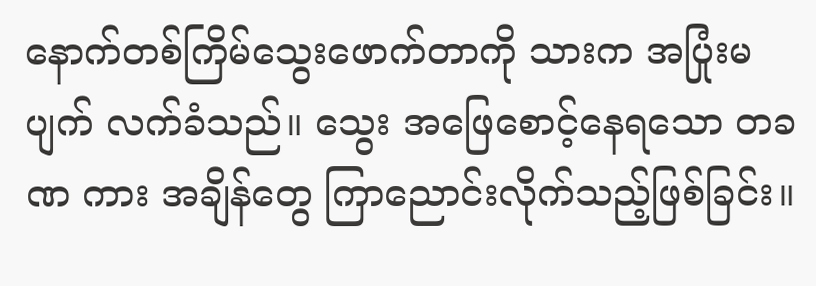နောက်တစ်ကြိမ်သွေးဖောက်တာကို သားက အပြုံးမပျက် လက်ခံသည်။ သွေး အဖြေစောင့်နေရသော တခဏ ကား အချိန်တွေ ကြာညောင်းလိုက်သည့်ဖြစ်ခြင်း။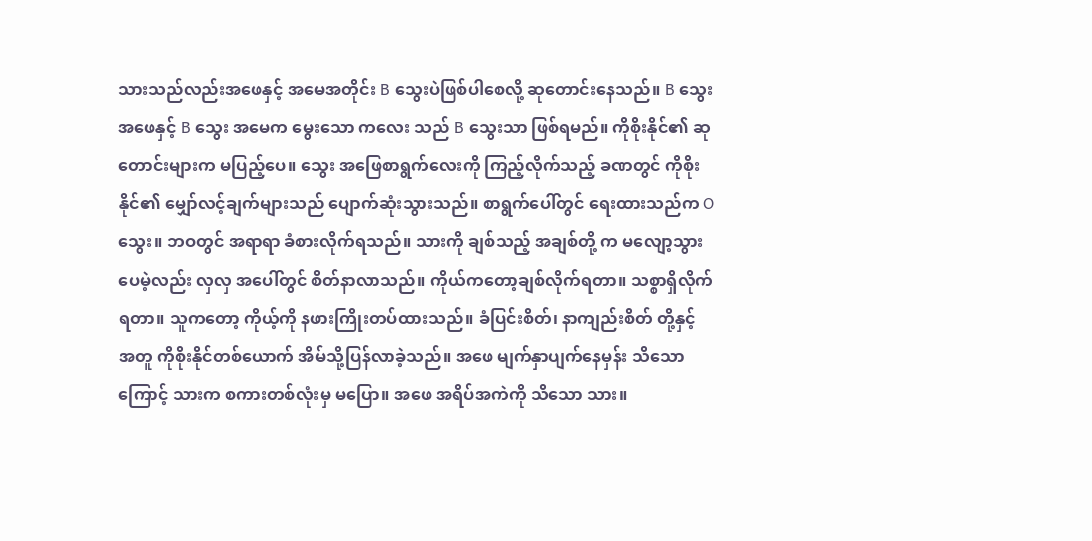သားသည်လည်းအဖေနှင့် အမေအတိုင်း B သွေးပဲဖြစ်ပါစေလို့ ဆုတောင်းနေသည်။ B သွေး အဖေနှင့် B သွေး အမေက မွေးသော ကလေး သည် B သွေးသာ ဖြစ်ရမည်။ ကိုစိုးနိုင်၏ ဆုတောင်းများက မပြည့်ပေ။ သွေး အဖြေစာရွက်လေးကို ကြည့်လိုက်သည့် ခဏတွင် ကိုစိုးနိုင်၏ မျှော်လင့်ချက်များသည် ပျောက်ဆုံးသွားသည်။ စာရွက်ပေါ်တွင် ရေးထားသည်က O သွေး။ ဘဝတွင် အရာရာ ခံစားလိုက်ရသည်။ သားကို ချစ်သည့် အချစ်တို့ က မလျော့သွားပေမဲ့လည်း လှလှ အပေါ်တွင် စိတ်နာလာသည်။ ကိုယ်ကတော့ချစ်လိုက်ရတာ။ သစ္စာရှိလိုက်ရတာ။ သူကတော့ ကိုယ့်ကို နဖားကြိုးတပ်ထားသည်။ ခံပြင်းစိတ်၊ နာကျည်းစိတ် တို့နှင့် အတူ ကိုစိုးနိုင်တစ်ယောက် အိမ်သို့ပြန်လာခဲ့သည်။ အဖေ မျက်နှာပျက်နေမှန်း သိသောကြောင့် သားက စကားတစ်လုံးမှ မပြော။ အဖေ အရိပ်အကဲကို သိသော သား။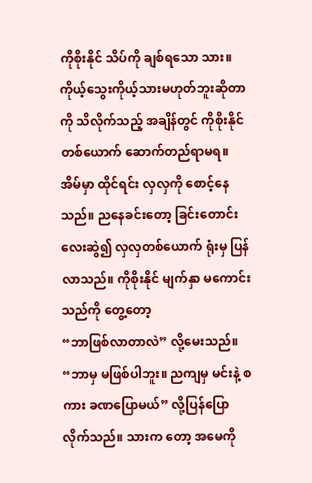ကိုစိုးနိုင် သိပ်ကို ချစ်ရသော သား။ ကိုယ့်သွေးကိုယ့်သားမဟုတ်ဘူးဆိုတာကို သိလိုက်သည့် အချိန်တွင် ကိုစိုးနိုင်တစ်ယောက် ဆောက်တည်ရာမရ။
အိမ်မှာ ထိုင်ရင်း လှလှကို စောင့်နေသည်။ ညနေခင်းတော့ ခြင်းတောင်းလေးဆွဲ၍ လှလှတစ်ယောက် ရုံးမှ ပြန်လာသည်။ ကိုစိုးနိုင် မျက်နှာ မကောင်းသည်ကို တွေ့တော့
“ဘာဖြစ်လာတာလဲ” လို့မေးသည်။ “ဘာမှ မဖြစ်ပါဘူး။ ညကျမှ မင်းနဲ့ စကား ခဏပြောမယ်” လို့ပြန်ပြောလိုက်သည်။ သားက တော့ အမေကို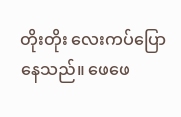တိုးတိုး လေးကပ်ပြောနေသည်။ ဖေဖေ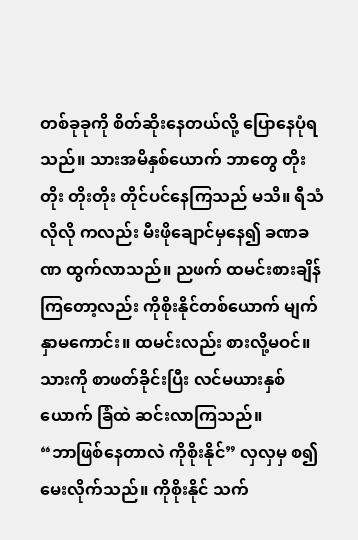တစ်ခုခုကို စိတ်ဆိုးနေတယ်လို့ ပြောနေပုံရသည်။ သားအမိနှစ်ယောက် ဘာတွေ တိုးတိုး တိုးတိုး တိုင်ပင်နေကြသည် မသိ။ ရီသံလိုလို ကလည်း မီးဖိုချောင်မှနေ၍ ခဏခဏ ထွက်လာသည်။ ညဖက် ထမင်းစားချိန်ကြတော့လည်း ကိုစိုးနိုင်တစ်ယောက် မျက်နှာမကောင်း။ ထမင်းလည်း စားလို့မဝင်။ သားကို စာဖတ်ခိုင်းပြီး လင်မယားနှစ်ယောက် ခြံထဲ ဆင်းလာကြသည်။
“ဘာဖြစ်နေတာလဲ ကိုစိုးနိုင်” လှလှမှ စ၍ မေးလိုက်သည်။ ကိုစိုးနိုင် သက်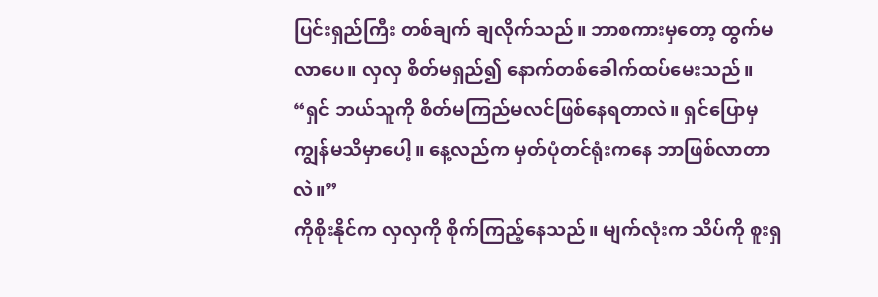ပြင်းရှည်ကြီး တစ်ချက် ချလိုက်သည်။ ဘာစကားမှတော့ ထွက်မလာပေ။ လှလှ စိတ်မရှည်၍ နောက်တစ်ခေါက်ထပ်မေးသည်။
“ရှင် ဘယ်သူကို စိတ်မကြည်မလင်ဖြစ်နေရတာလဲ။ ရှင်ပြောမှ ကျွန်မသိမှာပေါ့။ နေ့လည်က မှတ်ပုံတင်ရုံးကနေ ဘာဖြစ်လာတာလဲ။”
ကိုစိုးနိုင်က လှလှကို စိုက်ကြည့်နေသည်။ မျက်လုံးက သိပ်ကို စူးရှ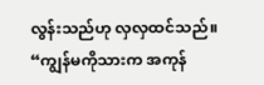လွန်းသည်ဟု လှလှထင်သည်။
“ကျွန်မကိုသားက အကုန်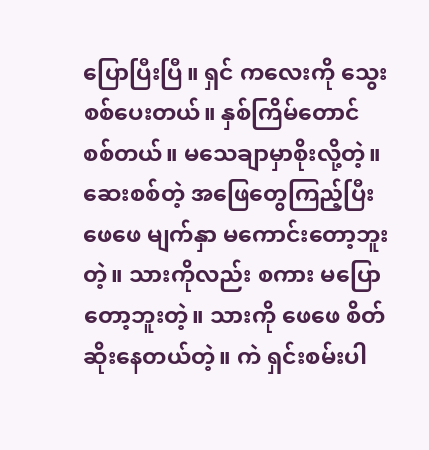ပြောပြီးပြီ။ ရှင် ကလေးကို သွေးစစ်ပေးတယ်။ နှစ်ကြိမ်တောင်စစ်တယ်။ မသေချာမှာစိုးလို့တဲ့။ ဆေးစစ်တဲ့ အဖြေတွေကြည့်ပြီး ဖေဖေ မျက်နှာ မကောင်းတော့ဘူးတဲ့။ သားကိုလည်း စကား မပြောတော့ဘူးတဲ့။ သားကို ဖေဖေ စိတ်ဆိုးနေတယ်တဲ့။ ကဲ ရှင်းစမ်းပါ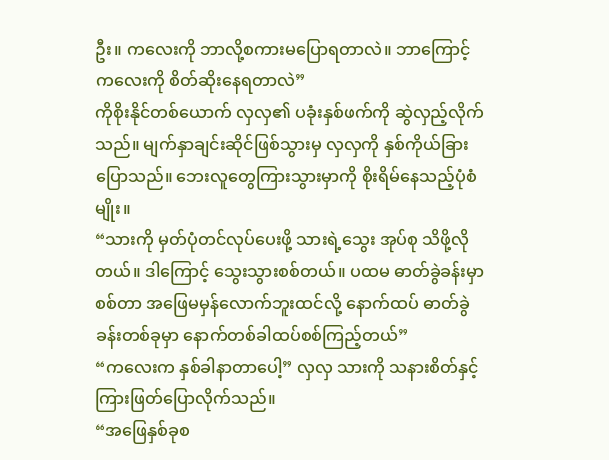ဦး။ ကလေးကို ဘာလို့စကားမပြောရတာလဲ။ ဘာကြောင့် ကလေးကို စိတ်ဆိုးနေရတာလဲ”
ကိုစိုးနိုင်တစ်ယောက် လှလှ၏ ပခုံးနှစ်ဖက်ကို ဆွဲလှည့်လိုက်သည်။ မျက်နှာချင်းဆိုင်ဖြစ်သွားမှ လှလှကို နှစ်ကိုယ်ခြားပြောသည်။ ဘေးလူတွေကြားသွားမှာကို စိုးရိမ်နေသည့်ပုံစံမျိုး။
“သားကို မှတ်ပုံတင်လုပ်ပေးဖို့ သားရဲ့သွေး အုပ်စု သိဖို့လိုတယ်။ ဒါကြောင့် သွေးသွားစစ်တယ်။ ပထမ ဓာတ်ခွဲခန်းမှာ စစ်တာ အဖြေမမှန်လောက်ဘူးထင်လို့ နောက်ထပ် ဓာတ်ခွဲခန်းတစ်ခုမှာ နောက်တစ်ခါထပ်စစ်ကြည့်တယ်”
“ကလေးက နှစ်ခါနာတာပေါ့” လှလှ သားကို သနားစိတ်နှင့် ကြားဖြတ်ပြောလိုက်သည်။
“အဖြေနှစ်ခုစ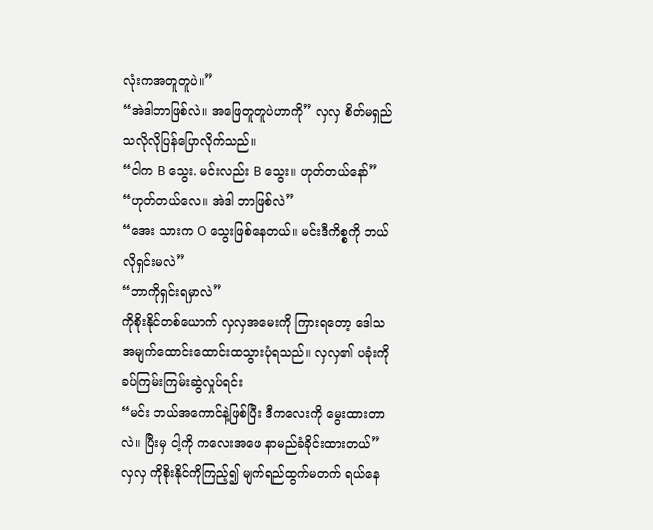လုံးကအတူတူပဲ။”
“အဲဒါဘာဖြစ်လဲ။ အဖြေတူတူပဲဟာကို” လှလှ စိတ်မရှည်သလိုလိုပြန်ပြောလိုက်သည်။
“ငါက B သွေး. မင်းလည်း B သွေး။ ဟုတ်တယ်နော်”
“ဟုတ်တယ်လေ။ အဲဒါ ဘာဖြစ်လဲ”
“အေး သားက O သွေးဖြစ်နေတယ်။ မင်းဒီကိစ္စကို ဘယ်လိုရှင်းမလဲ”
“ဘာကိုရှင်းရမှာလဲ”
ကိုစိုးနိုင်တစ်ယောက် လှလှအမေးကို ကြားရတော့ ဒေါသ အမျက်ထောင်းထောင်းထသွားပုံရသည်။ လှလှ၏ ပခုံးကို ခပ်ကြမ်းကြမ်းဆွဲလှုပ်ရင်း
“မင်း ဘယ်အကောင်နဲ့ဖြစ်ပြီး ဒီကလေးကို မွေးထားတာလဲ။ ပြီးမှ ငါ့ကို ကလေးအဖေ နာမည်ခံခိုင်းထားတယ်”
လှလှ ကိုစိုးနိုင်ကိုကြည့်၍ မျက်ရည်ထွက်မတက် ရယ်နေ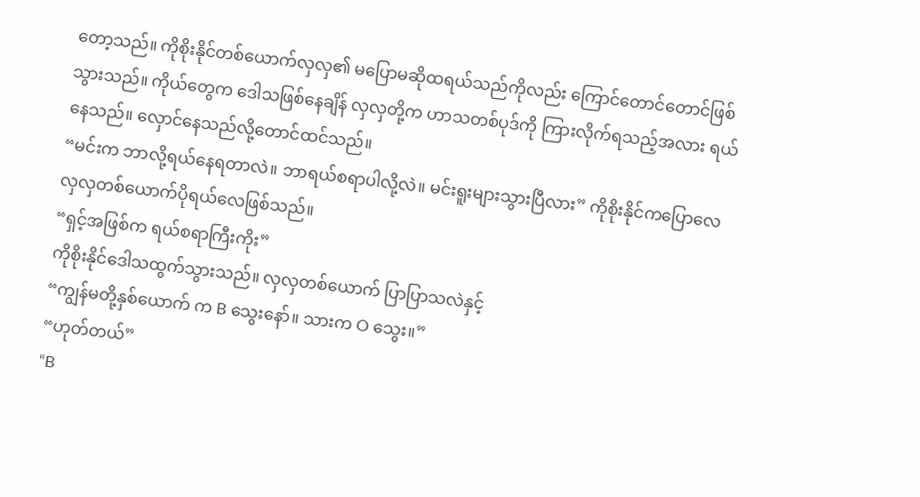တော့သည်။ ကိုစိုးနိုင်တစ်ယောက်လှလှ၏ မပြောမဆိုထရယ်သည်ကိုလည်း ကြောင်တောင်တောင်ဖြစ်သွားသည်။ ကိုယ်တွေက ဒေါသဖြစ်နေချိန် လှလှတို့က ဟာသတစ်ပုဒ်ကို ကြားလိုက်ရသည့်အလား ရယ်နေသည်။ လှောင်နေသည်လို့တောင်ထင်သည်။
“မင်းက ဘာလို့ရယ်နေရတာလဲ။ ဘာရယ်စရာပါလို့လဲ။ မင်းရူးများသွားပြီလား” ကိုစိုးနိုင်ကပြောလေ လှလှတစ်ယောက်ပိုရယ်လေဖြစ်သည်။
“ရှင့်အဖြစ်က ရယ်စရာကြီးကိုး”
ကိုစိုးနိုင်ဒေါသထွက်သွားသည်။ လှလှတစ်ယောက် ပြာပြာသလဲနှင့်
“ကျွန်မတို့နှစ်ယောက် က B သွေးနော်။ သားက O သွေး။”
“ဟုတ်တယ်”
“B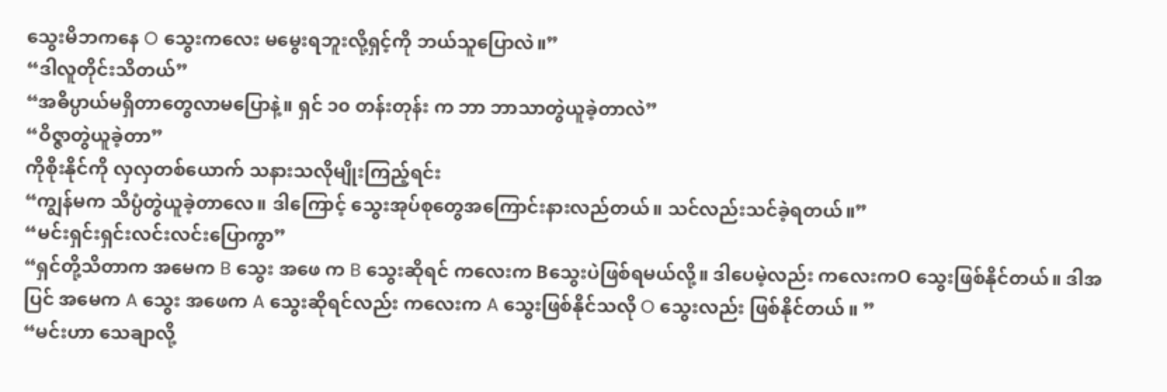သွေးမိဘကနေ O သွေးကလေး မမွေးရဘူးလို့ရှင့်ကို ဘယ်သူပြောလဲ။”
“ဒါလူတိုင်းသိတယ်”
“အဓိပ္ပာယ်မရှိတာတွေလာမပြောနဲ့။ ရှင် ၁၀ တန်းတုန်း က ဘာ ဘာသာတွဲယူခဲ့တာလဲ”
“ဝိဇ္ဇာတွဲယူခဲ့တာ”
ကိုစိုးနိုင်ကို လှလှတစ်ယောက် သနားသလိုမျိုးကြည့်ရင်း
“ကျွန်မက သိပ္ပံတွဲယူခဲ့တာလေ။ ဒါကြောင့် သွေးအုပ်စုတွေအကြောင်းနားလည်တယ်။ သင်လည်းသင်ခဲ့ရတယ်။”
“မင်းရှင်းရှင်းလင်းလင်းပြောကွာ”
“ရှင်တို့သိတာက အမေက B သွေး အဖေ က B သွေးဆိုရင် ကလေးက Bသွေးပဲဖြစ်ရမယ်လို့။ ဒါပေမဲ့လည်း ကလေးကO သွေးဖြစ်နိုင်တယ်။ ဒါအပြင် အမေက A သွေး အဖေက A သွေးဆိုရင်လည်း ကလေးက A သွေးဖြစ်နိုင်သလို O သွေးလည်း ဖြစ်နိုင်တယ် ။ ”
“မင်းဟာ သေချာလို့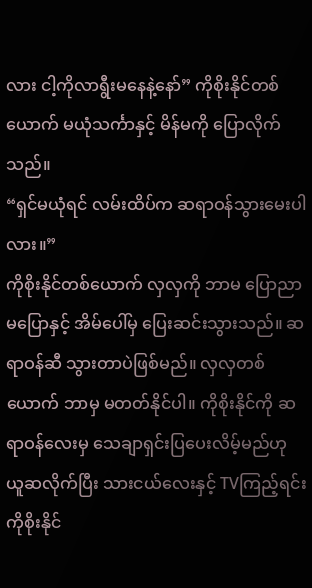လား ငါ့ကိုလာရွီးမနေနဲ့နော်” ကိုစိုးနိုင်တစ်ယောက် မယုံသင်္ကာနှင့် မိန်မကို ပြောလိုက်သည်။
“ရှင်မယုံရင် လမ်းထိပ်က ဆရာဝန်သွားမေးပါလား။”
ကိုစိုးနိုင်တစ်ယောက် လှလှကို ဘာမ ပြောညာမပြောနှင့် အိမ်ပေါ်မှ ပြေးဆင်းသွားသည်။ ဆရာဝန်ဆီ သွားတာပဲဖြစ်မည်။ လှလှတစ်ယောက် ဘာမှ မတတ်နိုင်ပါ။ ကိုစိုးနိုင်ကို ဆရာဝန်လေးမှ သေချာရှင်းပြပေးလိမ့်မည်ဟု ယူဆလိုက်ပြီး သားငယ်လေးနှင့် TVကြည့်ရင်း ကိုစိုးနိုင်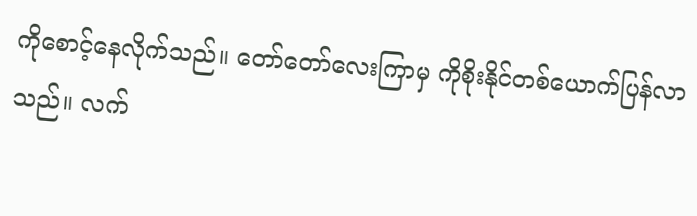ကိုစောင့်နေလိုက်သည်။ တော်တော်လေးကြာမှ ကိုစိုးနိုင်တစ်ယောက်ပြန်လာသည်။ လက်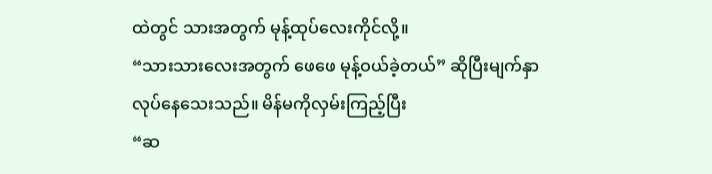ထဲတွင် သားအတွက် မုန့်ထုပ်လေးကိုင်လို့။
“သားသားလေးအတွက် ဖေဖေ မုန့်ဝယ်ခဲ့တယ်” ဆိုပြီးမျက်နှာလုပ်နေသေးသည်။ မိန်မကိုလှမ်းကြည့်ပြီး
“ဆ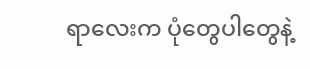ရာလေးက ပုံတွေပါတွေနဲ့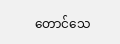တောင်သေ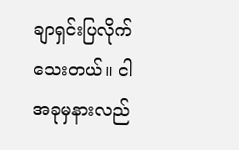ချာရှင်းပြလိုက်သေးတယ်။ ငါအခုမှနားလည်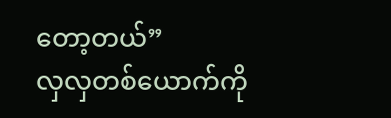တော့တယ်”
လှလှတစ်ယောက်ကို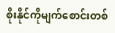စိုးနိုင်ကိုမျက်စောင်းတစ်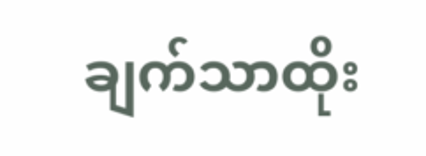ချက်သာထိုး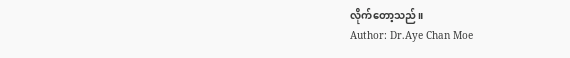လိုက်တော့သည်။
Author: Dr.Aye Chan Moe